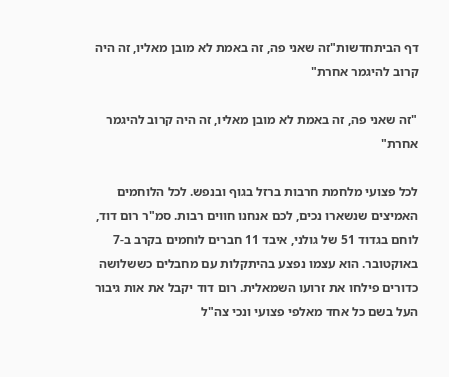דף הביתחדשות"זה שאני פה, זה באמת לא מובן מאליו, זה היה קרוב להיגמר אחרת"

"זה שאני פה, זה באמת לא מובן מאליו, זה היה קרוב להיגמר אחרת"

לכל פצועי מלחמת חרבות ברזל בגוף ובנפש. לכל הלוחמים האמיצים שנשארו נכים, לכם אנחנו חווים רבות. סמ"ר רום דוד, לוחם בגדוד 51 של גולני, איבד 11 חברים לוחמים בקרב ב-7 באוקטובר. הוא עצמו נפצע בהיתקלות עם מחבלים כששלושה כדורים פילחו את זרועו השמאלית. רום דוד יקבל את אות גיבור העל בשם כל אחד מאלפי פצועי ונכי צה"ל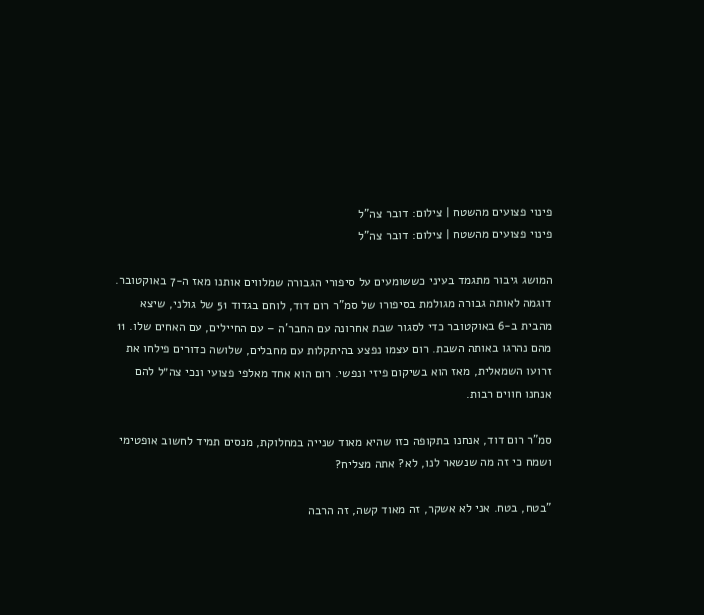פינוי פצועים מהשטח | צילום: דובר צה"ל
פינוי פצועים מהשטח | צילום: דובר צה"ל

המושג גיבור מתגמד בעיני כששומעים על סיפורי הגבורה שמלווים אותנו מאז ה-7 באוקטובר. דוגמה לאותה גבורה מגולמת בסיפורו של סמ"ר רום דוד, לוחם בגדוד 51 של גולני, שיצא מהבית ב-6 באוקטובר כדי לסגור שבת אחרונה עם החבר'ה – עם החיילים, עם האחים שלו. 11 מהם נהרגו באותה השבת. רום עצמו נפצע בהיתקלות עם מחבלים, שלושה כדורים פילחו את זרועו השמאלית, מאז הוא בשיקום פיזי ונפשי. רום הוא אחד מאלפי פצועי ונכי צה״ל להם אנחנו חווים רבות.

סמ"ר רום דוד, אנחנו בתקופה כזו שהיא מאוד שנייה במחלוקת, מנסים תמיד לחשוב אופטימי ושמח כי זה מה שנשאר לנו, לא? אתה מצליח?

"בטח, בטח. אני לא אשקר, זה מאוד קשה, זה הרבה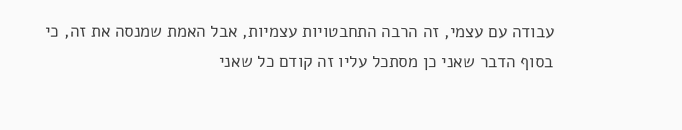עבודה עם עצמי, זה הרבה התחבטויות עצמיות, אבל האמת שמנסה את זה, כי בסוף הדבר שאני כן מסתכל עליו זה קודם כל שאני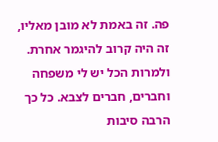פה. זה באמת לא מובן מאליו, זה היה קרוב להיגמר אחרת. ולמרות הכל יש לי משפחה וחברים, חברים לצבא. כל כך הרבה סיבות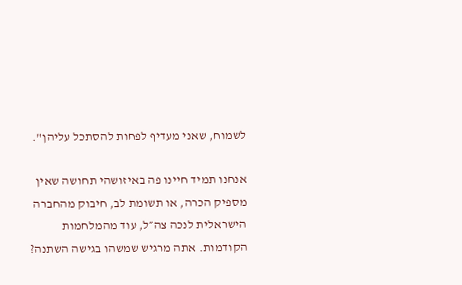לשמוח, שאני מעדיף לפחות להסתכל עליהן".

אנחנו תמיד חיינו פה באיזושהי תחושה שאין מספיק הכרה, או תשומת לב, חיבוק מהחברה הישראלית לנכה צה״ל, עוד מהמלחמות הקודמות. אתה מרגיש שמשהו בגישה השתנה?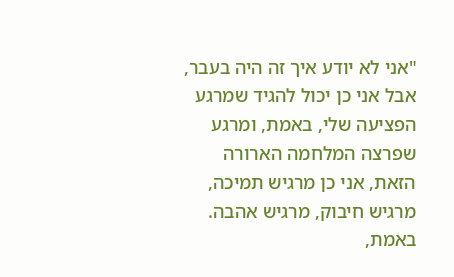"אני לא יודע איך זה היה בעבר, אבל אני כן יכול להגיד שמרגע הפציעה שלי, באמת, ומרגע שפרצה המלחמה הארורה הזאת, אני כן מרגיש תמיכה, מרגיש חיבוק, מרגיש אהבה. באמת,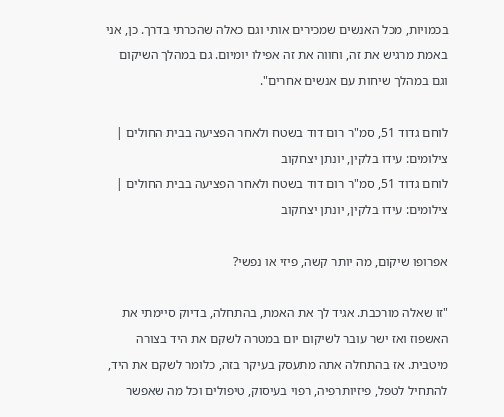בכמויות, מכל האנשים שמכירים אותי וגם כאלה שהכרתי בדרך. כן, אני באמת מרגיש את זה, וחווה את זה אפילו יומיום. גם במהלך השיקום וגם במהלך שיחות עם אנשים אחרים".

לוחם גדוד 51, סמ"ר רום דוד בשטח ולאחר הפציעה בבית החולים | צילומים: עידו בלקין, יונתן יצחקוב
לוחם גדוד 51, סמ"ר רום דוד בשטח ולאחר הפציעה בבית החולים | צילומים: עידו בלקין, יונתן יצחקוב

אפרופו שיקום, מה יותר קשה, פיזי או נפשי?

"זו שאלה מורכבת. אגיד לך את האמת, בהתחלה, בדיוק סיימתי את האשפוז ואז ישר עובר לשיקום יום במטרה לשקם את היד בצורה מיטבית. אז בהתחלה אתה מתעסק בעיקר בזה, כלומר לשקם את היד, להתחיל לטפל, פיזיותרפיה, רפוי בעיסוק, טיפולים וכל מה שאפשר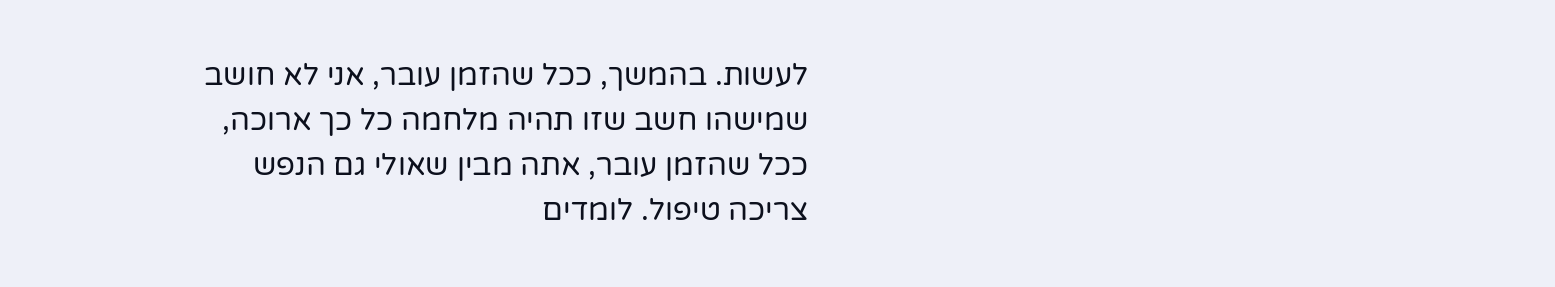לעשות. בהמשך, ככל שהזמן עובר, אני לא חושב שמישהו חשב שזו תהיה מלחמה כל כך ארוכה, ככל שהזמן עובר, אתה מבין שאולי גם הנפש צריכה טיפול. לומדים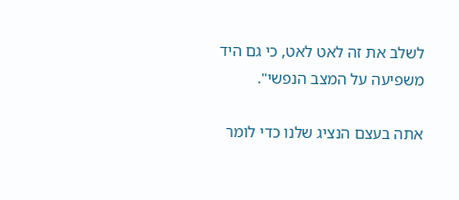לשלב את זה לאט לאט, כי גם היד משפיעה על המצב הנפשי".

אתה בעצם הנציג שלנו כדי לומר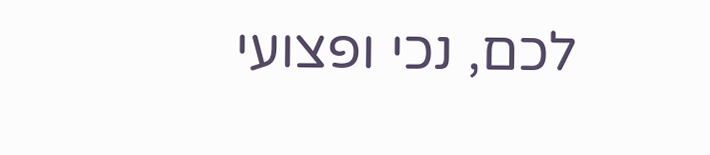לכם, נכי ופצועי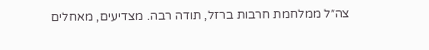צה״ל ממלחמת חרבות ברזל, תודה רבה. מצדיעים, מאחלים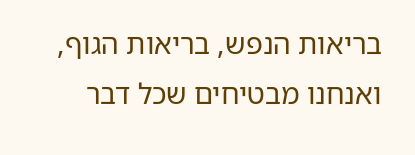בריאות הנפש, בריאות הגוף, ואנחנו מבטיחים שכל דבר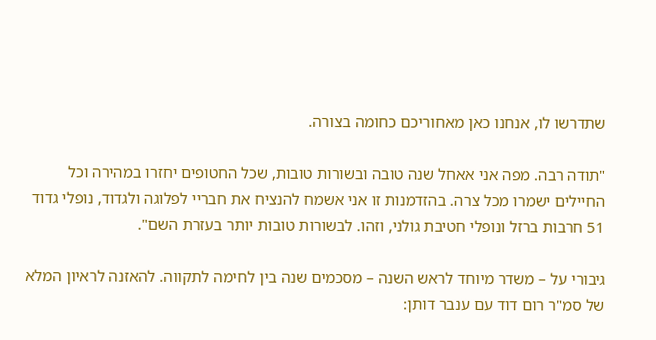שתדרשו לו, אנחנו כאן מאחוריכם כחומה בצורה.

"תודה רבה. מפה אני אאחל שנה טובה ובשורות טובות, שכל החטופים יחזרו במהירה וכל החיילים ישמרו מכל צרה. בהזדמנות זו אני אשמח להנציח את חבריי לפלוגה ולגדוד, נופלי גדוד 51 חרבות ברזל ונופלי חטיבת גולני, וזהו. לבשורות טובות יותר בעזרת השם".

גיבורי על – משדר מיוחד לראש השנה – מסכמים שנה בין לחימה לתקווה. להאזנה לראיון המלא של סמ"ר רום דוד עם ענבר דותן: